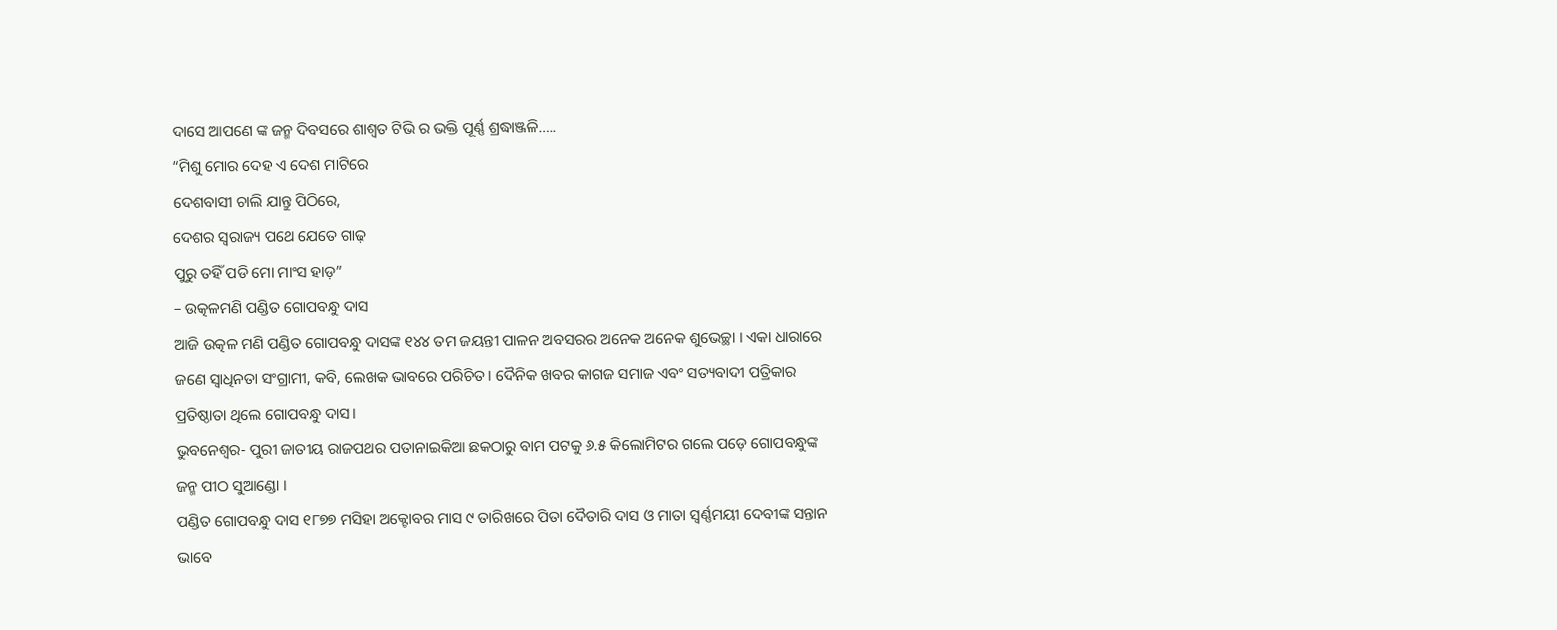ଦାସେ ଆପଣେ ଙ୍କ ଜନ୍ମ ଦିବସରେ ଶାଶ୍ଵତ ଟିଭି ର ଭକ୍ତି ପୂର୍ଣ୍ଣ ଶ୍ରଦ୍ଧାଞ୍ଜଳି…..
“ମିଶୁ ମୋର ଦେହ ଏ ଦେଶ ମାଟିରେ
ଦେଶବାସୀ ଚାଲି ଯାନ୍ତୁ ପିଠିରେ,
ଦେଶର ସ୍ଵରାଜ୍ୟ ପଥେ ଯେତେ ଗାଢ଼
ପୁରୁ ତହିଁ ପଡି ମୋ ମାଂସ ହାଡ଼”
– ଉତ୍କଳମଣି ପଣ୍ଡିତ ଗୋପବନ୍ଧୁ ଦାସ
ଆଜି ଉତ୍କଳ ମଣି ପଣ୍ଡିତ ଗୋପବନ୍ଧୁ ଦାସଙ୍କ ୧୪୪ ତମ ଜୟନ୍ତୀ ପାଳନ ଅବସରର ଅନେକ ଅନେକ ଶୁଭେଚ୍ଛା । ଏକା ଧାରାରେ ଜଣେ ସ୍ୱାଧିନତା ସଂଗ୍ରାମୀ, କବି, ଲେଖକ ଭାବରେ ପରିଚିତ। ଦୈନିକ ଖବର କାଗଜ ସମାଜ ଏବଂ ସତ୍ୟବାଦୀ ପତ୍ରିକାର ପ୍ରତିଷ୍ଠାତା ଥିଲେ ଗୋପବନ୍ଧୁ ଦାସ।
ଭୁବନେଶ୍ଵର- ପୁରୀ ଜାତୀୟ ରାଜପଥର ପତାନାଇକିଆ ଛକଠାରୁ ବାମ ପଟକୁ ୬.୫ କିଲୋମିଟର ଗଲେ ପଡ଼େ ଗୋପବନ୍ଧୁଙ୍କ ଜନ୍ମ ପୀଠ ସୁଆଣ୍ଡୋ ।
ପଣ୍ଡିତ ଗୋପବନ୍ଧୁ ଦାସ ୧୮୭୭ ମସିହା ଅକ୍ଟୋବର ମାସ ୯ ତାରିଖରେ ପିତା ଦୈତାରି ଦାସ ଓ ମାତା ସ୍ୱର୍ଣ୍ଣମୟୀ ଦେବୀଙ୍କ ସନ୍ତାନ ଭାବେ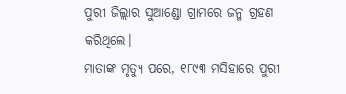ପୁରୀ ଜିଲ୍ଲାର ସୁଆଣ୍ଡୋ ଗ୍ରାମରେ ଜନ୍ମ ଗ୍ରହଣ କରିଥିଲେ।
ମାତାଙ୍କ ମୃତ୍ୟୁ ପରେ, ୧୮୯୩ ମସିହାରେ ପୁରୀ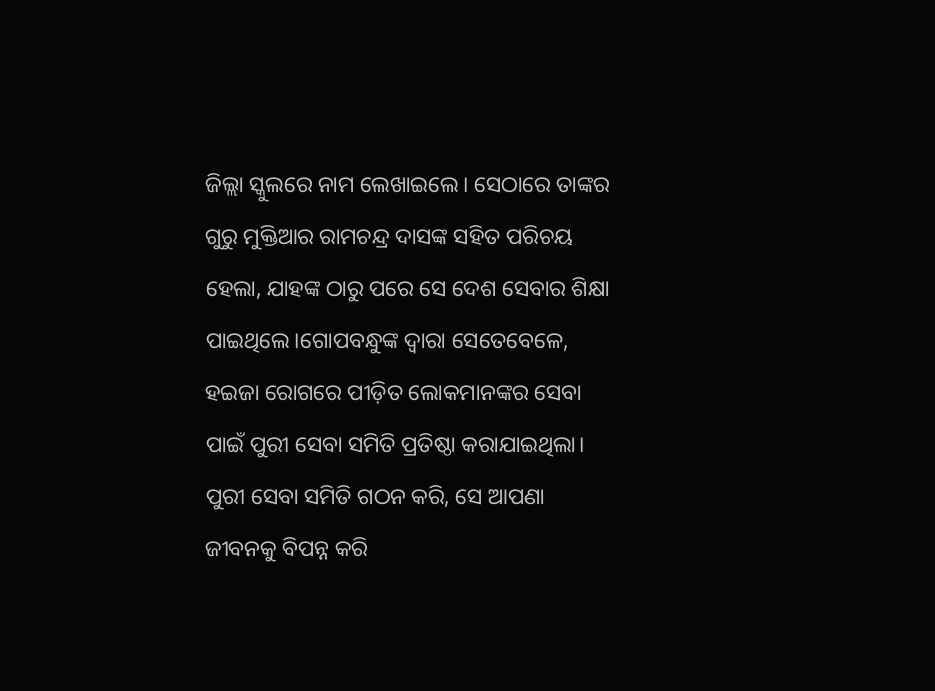ଜିଲ୍ଲା ସ୍କୁଲରେ ନାମ ଲେଖାଇଲେ। ସେଠାରେ ତାଙ୍କର ଗୁରୁ ମୁକ୍ତିଆର ରାମଚନ୍ଦ୍ର ଦାସଙ୍କ ସହିତ ପରିଚୟ ହେଲା, ଯାହଙ୍କ ଠାରୁ ପରେ ସେ ଦେଶ ସେବାର ଶିକ୍ଷା ପାଇଥିଲେ।ଗୋପବନ୍ଧୁଙ୍କ ଦ୍ୱାରା ସେତେବେଳେ, ହଇଜା ରୋଗରେ ପୀଡ଼ିତ ଲୋକମାନଙ୍କର ସେବା ପାଇଁ ପୁରୀ ସେବା ସମିତି ପ୍ରତିଷ୍ଠା କରାଯାଇଥିଲା। ପୁରୀ ସେବା ସମିତି ଗଠନ କରି, ସେ ଆପଣା ଜୀବନକୁ ବିପନ୍ନ କରି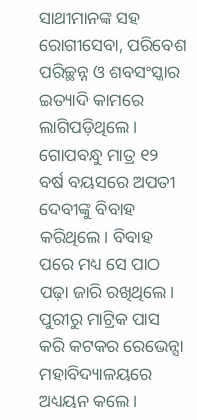ସାଥୀମାନଙ୍କ ସହ ରୋଗୀସେବା, ପରିବେଶ ପରିଚ୍ଛନ୍ନ ଓ ଶବସଂସ୍କାର ଇତ୍ୟାଦି କାମରେ ଲାଗିପଡ଼ିଥିଲେ। ଗୋପବନ୍ଧୁ ମାତ୍ର ୧୨ ବର୍ଷ ବୟସରେ ଅପତୀ ଦେବୀଙ୍କୁ ବିବାହ କରିଥିଲେ। ବିବାହ ପରେ ମଧ୍ୟ ସେ ପାଠ ପଢ଼ା ଜାରି ରଖିଥିଲେ। ପୁରୀରୁ ମାଟ୍ରିକ ପାସ କରି କଟକର ରେଭେନ୍ସା ମହାବିଦ୍ୟାଳୟରେ ଅଧ୍ୟୟନ କଲେ।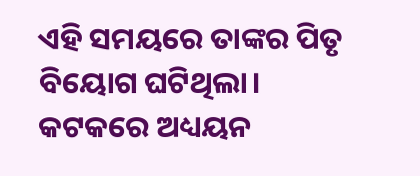ଏହି ସମୟରେ ତାଙ୍କର ପିତୃ ବିୟୋଗ ଘଟିଥିଲା। କଟକରେ ଅଧ୍ୟୟନ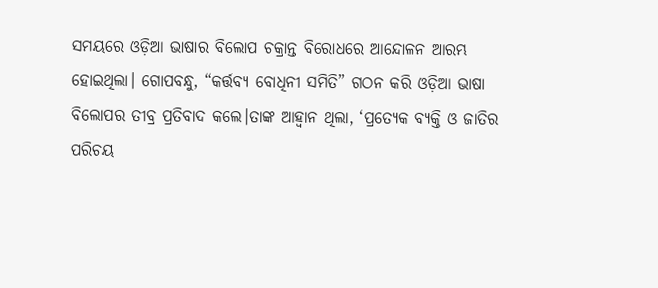ସମୟରେ ଓଡ଼ିଆ ଭାଷାର ବିଲୋପ ଚକ୍ରାନ୍ତ ବିରୋଧରେ ଆନ୍ଦୋଳନ ଆରମ୍ଭ ହୋଇଥିଲା। ଗୋପବନ୍ଧୁ, “କର୍ତ୍ତବ୍ୟ ବୋଧିନୀ ସମିତି” ଗଠନ କରି ଓଡ଼ିଆ ଭାଷା ବିଲୋପର ତୀବ୍ର ପ୍ରତିବାଦ କଲେ।ତାଙ୍କ ଆହ୍ୱାନ ଥିଲା, ‘ପ୍ରତ୍ୟେକ ବ୍ୟକ୍ତି ଓ ଜାତିର ପରିଚୟ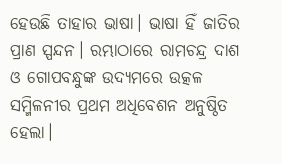ହେଉଛି ତାହାର ଭାଷା। ଭାଷା ହିଁ ଜାତିର ପ୍ରାଣ ସ୍ପନ୍ଦନ। ରମ୍ଭାଠାରେ ରାମଚନ୍ଦ୍ର ଦାଶ ଓ ଗୋପବନ୍ଧୁଙ୍କ ଉଦ୍ୟମରେ ଉତ୍କଳ ସମ୍ମିଳନୀର ପ୍ରଥମ ଅଧିବେଶନ ଅନୁଷ୍ଠିତ ହେଲା।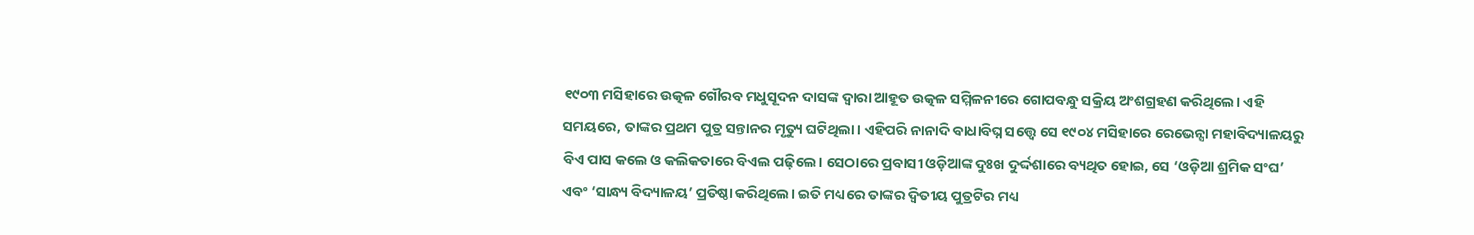୧୯୦୩ ମସିହାରେ ଉତ୍କଳ ଗୌରବ ମଧୁସୂଦନ ଦାସଙ୍କ ଦ୍ୱାରା ଆହୂତ ଉତ୍କଳ ସମ୍ମିଳନୀରେ ଗୋପବନ୍ଧୁ ସକ୍ରିୟ ଅଂଶଗ୍ରହଣ କରିଥିଲେ। ଏହି ସମୟରେ, ତାଙ୍କର ପ୍ରଥମ ପୁତ୍ର ସନ୍ତାନର ମୃତ୍ୟୁ ଘଟିଥିଲା। ଏହିପରି ନାନାଦି ବାଧାବିଘ୍ନ ସତ୍ତ୍ୱେ ସେ ୧୯୦୪ ମସିହାରେ ରେଭେନ୍ସା ମହାବିଦ୍ୟାଳୟରୁ ବିଏ ପାସ କଲେ ଓ କଲିକତାରେ ବିଏଲ ପଢ଼ିଲେ। ସେଠାରେ ପ୍ରବାସୀ ଓଡ଼ିଆଙ୍କ ଦୁଃଖ ଦୁର୍ଦ୍ଦଶାରେ ବ୍ୟଥିତ ହୋଇ, ସେ ‘ଓଡ଼ିଆ ଶ୍ରମିକ ସଂଘ’ ଏବଂ ‘ସାନ୍ଧ୍ୟ ବିଦ୍ୟାଳୟ’ ପ୍ରତିଷ୍ଠା କରିଥିଲେ। ଇତି ମଧ୍ୟରେ ତାଙ୍କର ଦ୍ୱିତୀୟ ପୁତ୍ରଟିର ମଧ୍ୟ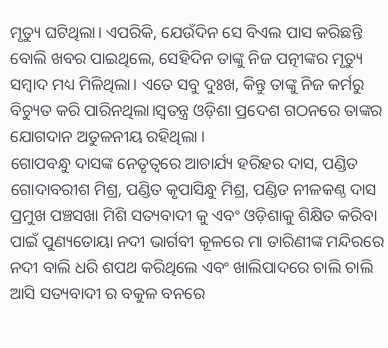ମୃତ୍ୟୁ ଘଟିଥିଲା। ଏପରିକି, ଯେଉଁଦିନ ସେ ବିଏଲ ପାସ କରିଛନ୍ତି ବୋଲି ଖବର ପାଇଥିଲେ, ସେହିଦିନ ତାଙ୍କୁ ନିଜ ପତ୍ନୀଙ୍କର ମୃତ୍ୟୁ ସମ୍ବାଦ ମଧ୍ୟ ମିଳିଥିଲା। ଏତେ ସବୁ ଦୁଃଖ, କିନ୍ତୁ ତାଙ୍କୁ ନିଜ କର୍ମରୁ ବିଚ୍ୟୁତ କରି ପାରିନଥିଲା।ସ୍ୱତନ୍ତ୍ର ଓଡ଼ିଶା ପ୍ରଦେଶ ଗଠନରେ ତାଙ୍କର ଯୋଗଦାନ ଅତୁଳନୀୟ ରହିଥିଲା ।
ଗୋପବନ୍ଧୁ ଦାସଙ୍କ ନେତୃତ୍ୱରେ ଆଚାର୍ଯ୍ୟ ହରିହର ଦାସ, ପଣ୍ଡିତ ଗୋଦାବରୀଶ ମିଶ୍ର, ପଣ୍ଡିତ କୃପାସିନ୍ଧୁ ମିଶ୍ର, ପଣ୍ଡିତ ନୀଳକଣ୍ଠ ଦାସ ପ୍ରମୁଖ ପଞ୍ଚସଖା ମିଶି ସତ୍ୟବାଦୀ କୁ ଏବଂ ଓଡ଼ିଶାକୁ ଶିକ୍ଷିତ କରିବା ପାଇଁ ପୁଣ୍ୟତୋୟା ନଦୀ ଭାର୍ଗବୀ କୂଳରେ ମା ତାରିଣୀଙ୍କ ମନ୍ଦିରରେ ନଦୀ ବାଲି ଧରି ଶପଥ କରିଥିଲେ ଏବଂ ଖାଲିପାଦରେ ଚାଲି ଚାଲି ଆସି ସତ୍ୟବାଦୀ ର ବକୁଳ ବନରେ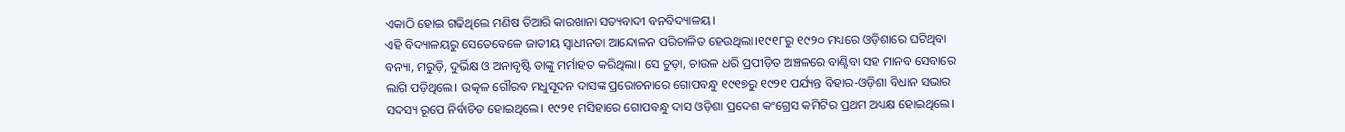ଏକାଠି ହୋଇ ଗଢିଥିଲେ ମଣିଷ ତିଆରି କାରଖାନା ସତ୍ୟବାଦୀ ବନବିଦ୍ୟାଳୟ।
ଏହି ବିଦ୍ୟାଳୟରୁ ସେତେବେଳେ ଜାତୀୟ ସ୍ୱାଧୀନତା ଆନ୍ଦୋଳନ ପରିଚାଳିତ ହେଉଥିଲା।୧୯୧୮ରୁ ୧୯୨୦ ମଧ୍ୟରେ ଓଡ଼ିଶାରେ ଘଟିଥିବା ବନ୍ୟା, ମରୁଡ଼ି, ଦୁର୍ଭିକ୍ଷ ଓ ଅନାବୃଷ୍ଟି ତାଙ୍କୁ ମର୍ମାହତ କରିଥିଲା। ସେ ଚୁଡ଼ା, ଚାଉଳ ଧରି ପ୍ରପୀଡ଼ିତ ଅଞ୍ଚଳରେ ବାଣ୍ଟିବା ସହ ମାନବ ସେବାରେ ଲାଗି ପଡ଼ିଥିଲେ। ଉତ୍କଳ ଗୌରବ ମଧୁସୂଦନ ଦାସଙ୍କ ପ୍ରରୋଚନାରେ ଗୋପବନ୍ଧୁ ୧୯୧୭ରୁ ୧୯୨୧ ପର୍ଯ୍ୟନ୍ତ ବିହାର-ଓଡ଼ିଶା ବିଧାନ ସଭାର ସଦସ୍ୟ ରୂପେ ନିର୍ବାଚିତ ହୋଇଥିଲେ। ୧୯୨୧ ମସିହାରେ ଗୋପବନ୍ଧୁ ଦାସ ଓଡ଼ିଶା ପ୍ରଦେଶ କଂଗ୍ରେସ କମିଟିର ପ୍ରଥମ ଅଧ୍ୟକ୍ଷ ହୋଇଥିଲେ।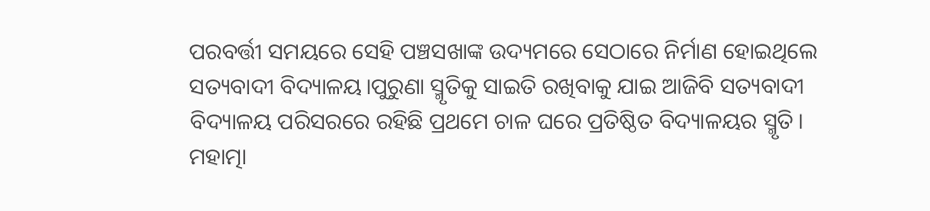ପରବର୍ତ୍ତୀ ସମୟରେ ସେହି ପଞ୍ଚସଖାଙ୍କ ଉଦ୍ୟମରେ ସେଠାରେ ନିର୍ମାଣ ହୋଇଥିଲେ ସତ୍ୟବାଦୀ ବିଦ୍ୟାଳୟ।ପୁରୁଣା ସ୍ମୃତିକୁ ସାଇତି ରଖିବାକୁ ଯାଇ ଆଜିବି ସତ୍ୟବାଦୀ ବିଦ୍ୟାଳୟ ପରିସରରେ ରହିଛି ପ୍ରଥମେ ଚାଳ ଘରେ ପ୍ରତିଷ୍ଠିତ ବିଦ୍ୟାଳୟର ସ୍ମୃତି।
ମହାତ୍ମା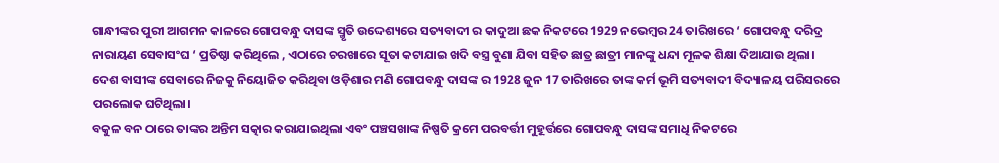ଗାନ୍ଧୀଙ୍କର ପୁରୀ ଆଗମନ କାଳରେ ଗୋପବନ୍ଧୁ ଦାସଙ୍କ ସ୍ମୃତି ଉଦ୍ଦେଶ୍ୟରେ ସତ୍ୟବାଦୀ ର କାଦୁଆ ଛକ ନିକଟରେ 1929 ନଭେମ୍ବର 24 ତାରିଖରେ ‘ ଗୋପବନ୍ଧୁ ଦରିଦ୍ର ନାରାୟଣ ସେବାସଂଘ ‘ ପ୍ରତିଷ୍ଠା କରିଥିଲେ , ଏଠାରେ ଚରଖାରେ ସୂତା କଟାଯାଇ ଖଦି ବସ୍ତ୍ର ବୁଣା ଯିବା ସହିତ ଛାତ୍ର ଛାତ୍ରୀ ମାନଙ୍କୁ ଧନ୍ଦା ମୂଳକ ଶିକ୍ଷା ଦିଆଯାଉ ଥିଲା।
ଦେଶ ବାସୀଙ୍କ ସେବାରେ ନିଜକୁ ନିୟୋଜିତ କରିଥିବା ଓଡ଼ିଶାର ମଣି ଗୋପବନ୍ଧୁ ଦାସଙ୍କ ର 1928 ଜୁନ 17 ତାରିଖରେ ତାଙ୍କ କର୍ମ ଭୂମି ସତ୍ୟବାଦୀ ବିଦ୍ୟାଳୟ ପରିସରରେ ପରଲୋକ ଘଟିଥିଲା।
ବକୁଳ ବନ ଠାରେ ତାଙ୍କର ଅନ୍ତିମ ସତ୍କାର କରାଯାଇଥିଲା ଏବଂ ପଞ୍ଚସଖାଙ୍କ ନିଷ୍ପତି କ୍ରମେ ପରବର୍ତ୍ତୀ ମୁହୂର୍ତ୍ତରେ ଗୋପବନ୍ଧୁ ଦାସଙ୍କ ସମାଧି ନିକଟରେ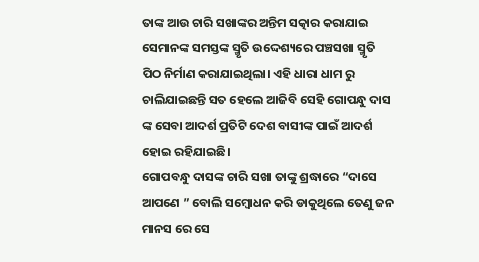ତାଙ୍କ ଆଉ ଚାରି ସଖାଙ୍କର ଅନ୍ତିମ ସତ୍କାର କରାଯାଇ ସେମାନଙ୍କ ସମସ୍ତଙ୍କ ସ୍ମୃତି ଉଦ୍ଦେଶ୍ୟରେ ପଞ୍ଚସଖା ସ୍ମୃତି ପିଠ ନିର୍ମାଣ କରାଯାଇଥିଲା। ଏହି ଧାରା ଧାମ ରୁ ଚାଲିଯାଇଛନ୍ତି ସତ ହେଲେ ଆଜିବି ସେହି ଗୋପନ୍ଧୁ ଦାସ ଙ୍କ ସେବା ଆଦର୍ଶ ପ୍ରତିଟି ଦେଶ ବାସୀଙ୍କ ପାଇଁ ଆଦର୍ଶ ହୋଇ ରହିଯାଇଛି।
ଗୋପବନ୍ଧୁ ଦାସଙ୍କ ଚାରି ସଖା ତାଙ୍କୁ ଶ୍ରଦ୍ଧାରେ “ଦାସେ ଆପଣେ ” ବୋଲି ସମ୍ବୋଧନ କରି ଡାକୁଥିଲେ ତେଣୁ ଜନ ମାନସ ରେ ସେ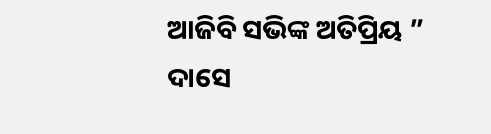ଆଜିବି ସଭିଙ୍କ ଅତିପ୍ରିୟ ” ଦାସେ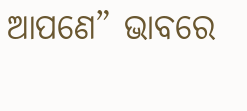ଆପଣେ” ଭାବରେ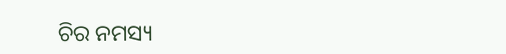ଚିର ନମସ୍ୟ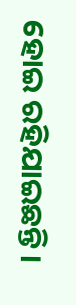ହୋଇ ରହିଯାଇଛନ୍ତି।